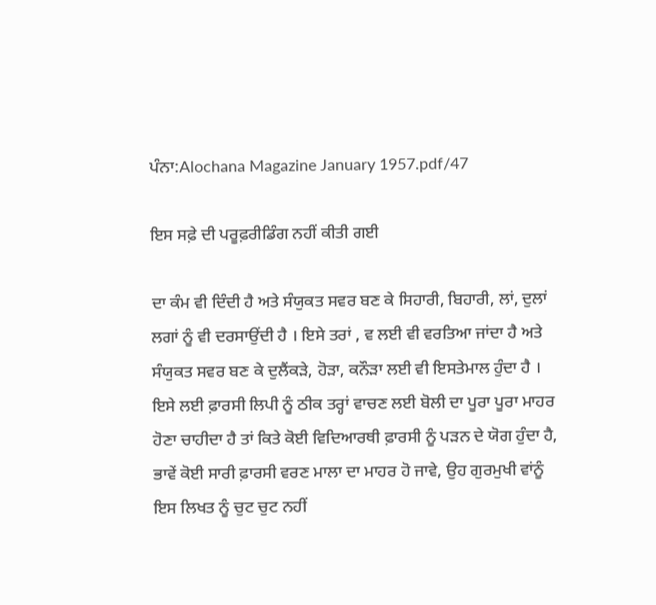ਪੰਨਾ:Alochana Magazine January 1957.pdf/47

ਇਸ ਸਫ਼ੇ ਦੀ ਪਰੂਫ਼ਰੀਡਿੰਗ ਨਹੀਂ ਕੀਤੀ ਗਈ

ਦਾ ਕੰਮ ਵੀ ਦਿੰਦੀ ਹੈ ਅਤੇ ਸੰਯੁਕਤ ਸਵਰ ਬਣ ਕੇ ਸਿਹਾਰੀ, ਬਿਹਾਰੀ, ਲਾਂ, ਦੁਲਾਂ ਲਗਾਂ ਨੂੰ ਵੀ ਦਰਸਾਉਂਦੀ ਹੈ । ਇਸੇ ਤਰਾਂ , ਵ ਲਈ ਵੀ ਵਰਤਿਆ ਜਾਂਦਾ ਹੈ ਅਤੇ ਸੰਯੁਕਤ ਸਵਰ ਬਣ ਕੇ ਦੁਲੈਂਕੜੇ, ਹੋੜਾ, ਕਨੌੜਾ ਲਈ ਵੀ ਇਸਤੇਮਾਲ ਹੁੰਦਾ ਹੈ । ਇਸੇ ਲਈ ਫ਼ਾਰਸੀ ਲਿਪੀ ਨੂੰ ਠੀਕ ਤਰ੍ਹਾਂ ਵਾਚਣ ਲਈ ਬੋਲੀ ਦਾ ਪੂਰਾ ਪੂਰਾ ਮਾਹਰ ਹੋਣਾ ਚਾਹੀਦਾ ਹੈ ਤਾਂ ਕਿਤੇ ਕੋਈ ਵਿਦਿਆਰਥੀ ਫ਼ਾਰਸੀ ਨੂੰ ਪੜਨ ਦੇ ਯੋਗ ਹੁੰਦਾ ਹੈ, ਭਾਵੇਂ ਕੋਈ ਸਾਰੀ ਫ਼ਾਰਸੀ ਵਰਣ ਮਾਲਾ ਦਾ ਮਾਹਰ ਹੋ ਜਾਵੇ, ਉਹ ਗੁਰਮੁਖੀ ਵਾਂਨੂੰ ਇਸ ਲਿਖਤ ਨੂੰ ਚੁਟ ਚੁਟ ਨਹੀਂ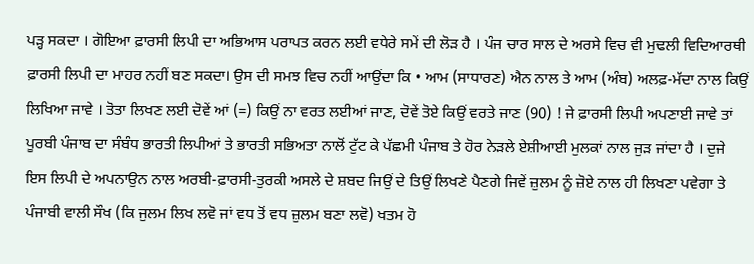ਪੜ੍ਹ ਸਕਦਾ । ਗੋਇਆ ਫ਼ਾਰਸੀ ਲਿਪੀ ਦਾ ਅਭਿਆਸ ਪਰਾਪਤ ਕਰਨ ਲਈ ਵਧੇਰੇ ਸਮੇਂ ਦੀ ਲੋੜ ਹੈ । ਪੰਜ ਚਾਰ ਸਾਲ ਦੇ ਅਰਸੇ ਵਿਚ ਵੀ ਮੁਢਲੀ ਵਿਦਿਆਰਥੀ ਫ਼ਾਰਸੀ ਲਿਪੀ ਦਾ ਮਾਹਰ ਨਹੀਂ ਬਣ ਸਕਦਾ। ਉਸ ਦੀ ਸਮਝ ਵਿਚ ਨਹੀਂ ਆਉਂਦਾ ਕਿ • ਆਮ (ਸਾਧਾਰਣ) ਐਨ ਨਾਲ ਤੇ ਆਮ (ਅੰਬ) ਅਲਫ਼-ਮੱਦਾ ਨਾਲ ਕਿਉਂ ਲਿਖਿਆ ਜਾਵੇ । ਤੋਤਾ ਲਿਖਣ ਲਈ ਦੋਵੇਂ ਆਂ (=) ਕਿਉਂ ਨਾ ਵਰਤ ਲਈਆਂ ਜਾਣ, ਦੋਵੇਂ ਤੋਏ ਕਿਉਂ ਵਰਤੇ ਜਾਣ (90) ! ਜੇ ਫ਼ਾਰਸੀ ਲਿਪੀ ਅਪਣਾਈ ਜਾਵੇ ਤਾਂ ਪੂਰਬੀ ਪੰਜਾਬ ਦਾ ਸੰਬੰਧ ਭਾਰਤੀ ਲਿਪੀਆਂ ਤੇ ਭਾਰਤੀ ਸਭਿਅਤਾ ਨਾਲੋਂ ਟੁੱਟ ਕੇ ਪੱਛਮੀ ਪੰਜਾਬ ਤੇ ਹੋਰ ਨੇੜਲੇ ਏਸ਼ੀਆਈ ਮੁਲਕਾਂ ਨਾਲ ਜੁੜ ਜਾਂਦਾ ਹੈ । ਦੁਜੇ ਇਸ ਲਿਪੀ ਦੇ ਅਪਨਾਉਨ ਨਾਲ ਅਰਬੀ-ਫ਼ਾਰਸੀ-ਤੁਰਕੀ ਅਸਲੇ ਦੇ ਸ਼ਬਦ ਜਿਉਂ ਦੇ ਤਿਉਂ ਲਿਖਣੇ ਪੈਣਗੇ ਜਿਵੇਂ ਜ਼ੁਲਮ ਨੂੰ ਜ਼ੋਏ ਨਾਲ ਹੀ ਲਿਖਣਾ ਪਵੇਗਾ ਤੇ ਪੰਜਾਬੀ ਵਾਲੀ ਸੌਖ (ਕਿ ਜੁਲਮ ਲਿਖ ਲਵੋ ਜਾਂ ਵਧ ਤੋਂ ਵਧ ਜ਼ੁਲਮ ਬਣਾ ਲਵੋ) ਖਤਮ ਹੋ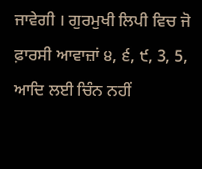ਜਾਵੇਗੀ । ਗੁਰਮੁਖੀ ਲਿਪੀ ਵਿਚ ਜੋ ਫ਼ਾਰਸੀ ਆਵਾਜ਼ਾਂ ੪, ੬, ੯, 3, 5, ਆਦਿ ਲਈ ਚਿੰਨ ਨਹੀਂ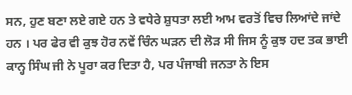ਸਨ, ਹੁਣ ਬਣਾ ਲਏ ਗਏ ਹਨ ਤੇ ਵਧੇਰੇ ਸ਼ੁਧਤਾ ਲਈ ਆਮ ਵਰਤੋਂ ਵਿਚ ਲਿਆਂਦੇ ਜਾਂਦੇ ਹਨ । ਪਰ ਫੇਰ ਵੀ ਕੁਝ ਹੋਰ ਨਵੇਂ ਚਿੰਨ ਘੜਨ ਦੀ ਲੋੜ ਸੀ ਜਿਸ ਨੂੰ ਕੁਝ ਹਦ ਤਕ ਭਾਈ ਕਾਨ੍ਹ ਸਿੰਘ ਜੀ ਨੇ ਪੂਰਾ ਕਰ ਦਿਤਾ ਹੈ, ਪਰ ਪੰਜਾਬੀ ਜਨਤਾ ਨੇ ਇਸ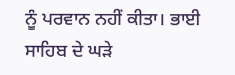ਨੂੰ ਪਰਵਾਨ ਨਹੀਂ ਕੀਤਾ। ਭਾਈ ਸਾਹਿਬ ਦੇ ਘੜੇ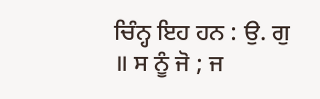ਚਿੰਨ੍ਹ ਇਹ ਹਨ : ਉ. ਗੁ ॥ ਸ ਨੂੰ ਜੋ ; ਜ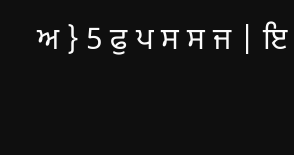ਅ } 5 ਫੁ ਪ ਸ ਸ ਜ | ਇ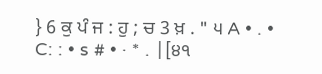} 6 ਕੁ ਪੰ ਜ : ਹੁ ; ਚ 3 ਖ਼ . " ੫ A • . • C: : • s # • · * . |[੪੧